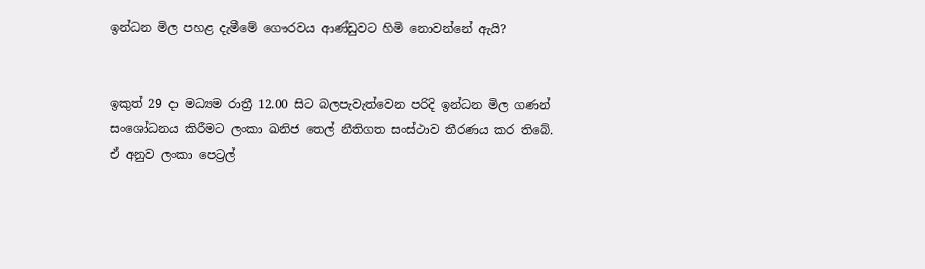ඉන්ධන මිල පහළ දැමීමේ ගෞරවය ආණ්ඩුවට හිමි නොවන්නේ ඇයි?


ඉකුත් 29 දා මධ්‍යම රාත්‍රී 12.00 සිට බලපැවැත්වෙන පරිදි ඉන්ධන මිල ගණන් සංශෝධනය කිරීමට ලංකා ඛනිජ තෙල් නීතිගත සංස්ථාව තීරණය කර තිබේ. ඒ අනුව ලංකා පෙට්‍රල්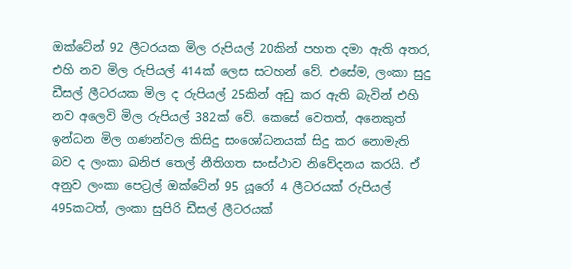ඔක්ටේන් 92 ලීටරයක මිල රුපියල් 20කින් පහත දමා ඇති අතර, එහි නව මිල රුපියල් 414ක් ලෙස සටහන් වේ. එසේම, ලංකා සුදු ඩීසල් ලීටරයක මිල ද රුපියල් 25කින් අඩු කර ඇති බැවින් එහි නව අලෙවි මිල රුපියල් 382ක් වේ. කෙසේ වෙතත්, අනෙකුත් ඉන්ධන මිල ගණන්වල කිසිදු සංශෝධනයක් සිදු කර නොමැති බව ද ලංකා ඛනිජ තෙල් නීතිගත සංස්ථාව නිවේදනය කරයි. ඒ අනුව ලංකා පෙට්‍රල් ඔක්ටේන් 95 යූරෝ 4 ලීටරයක් රුපියල් 495කටත්, ලංකා සුපිරි ඩීසල් ලීටරයක්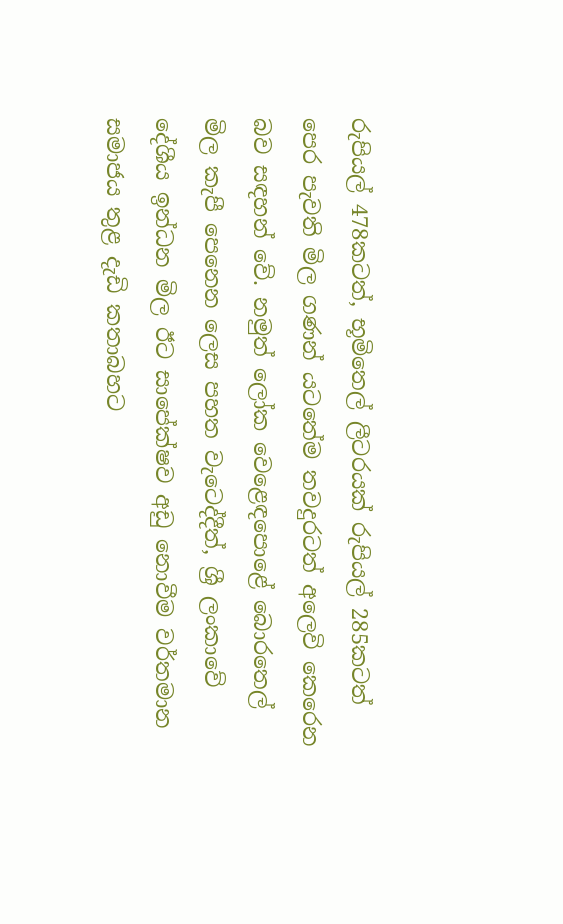රුපියල් 478කටත්, භූමිතෙල් ලීටරයක් රුපියල් 285කටත් පෙර පැවති මිල ගණන් යටතේම තවදුරටත් අලෙවි කෙරෙන බව සඳහන් වේ. නමුත් ලෝක වෙළෙඳපොළේ බොරතෙල් මිල කැපී පෙනෙන ලෙස පහත වැටෙද්දීත්, ශ්‍රී ලංකාවේ දේශීය ඉන්ධන මිල ඊට සාපේක්ෂව අඩු නොවීම වර්තමාන සමාජය තුළ දැඩි කතාබහට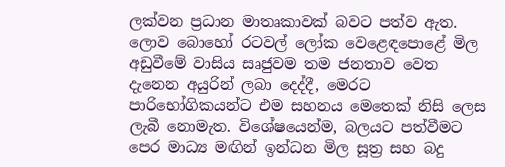ලක්වන ප්‍රධාන මාතෘකාවක් බවට පත්ව ඇත. ලොව බොහෝ රටවල් ලෝක වෙළෙඳපොළේ මිල අඩුවීමේ වාසිය සෘජුවම තම ජනතාව වෙත දැනෙන අයුරින් ලබා දෙද්දී, මෙරට පාරිභෝගිකයන්ට එම සහනය මෙතෙක් නිසි ලෙස ලැබී නොමැත. විශේෂයෙන්ම, බලයට පත්වීමට පෙර මාධ්‍ය මඟින් ඉන්ධන මිල සූත්‍ර සහ බදු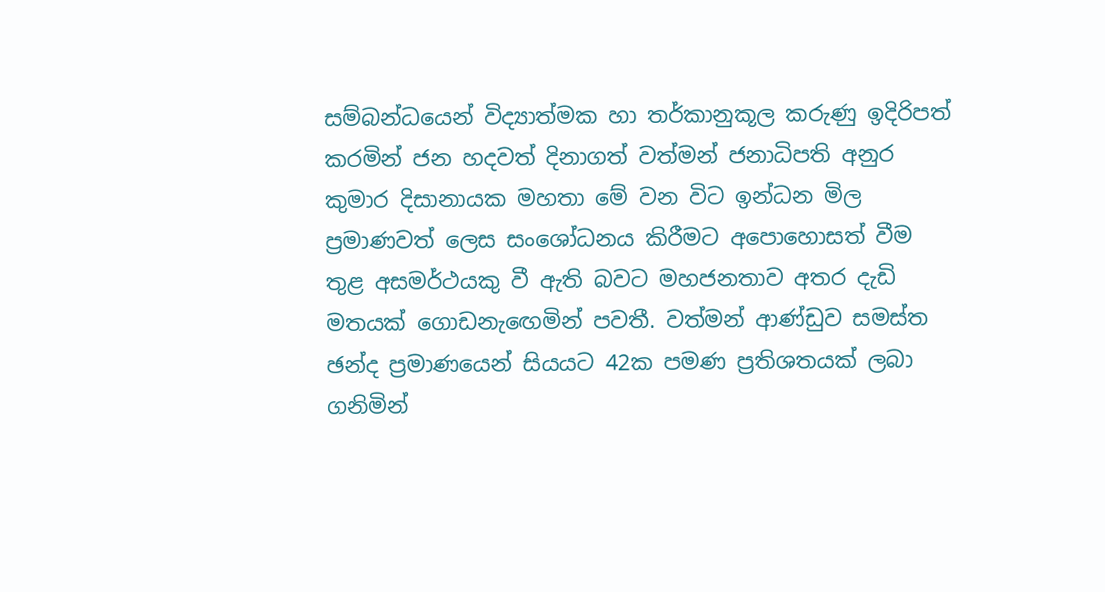සම්බන්ධයෙන් විද්‍යාත්මක හා තර්කානුකූල කරුණු ඉදිරිපත් කරමින් ජන හදවත් දිනාගත් වත්මන් ජනාධිපති අනුර කුමාර දිසානායක මහතා මේ වන විට ඉන්ධන මිල ප්‍රමාණවත් ලෙස සංශෝධනය කිරීමට අපොහොසත් වීම තුළ අසමර්ථයකු වී ඇති බවට මහජනතාව අතර දැඩි මතයක් ගොඩනැඟෙමින් පවතී. වත්මන් ආණ්ඩුව සමස්ත ඡන්ද ප්‍රමාණයෙන් සියයට 42ක පමණ ප්‍රතිශතයක් ලබා ගනිමින්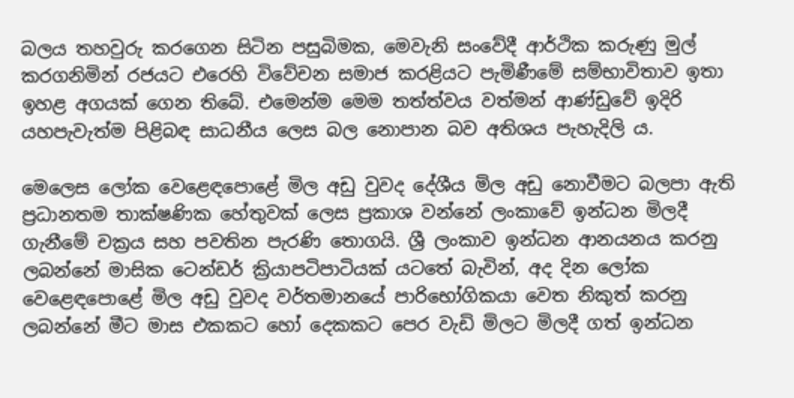බලය තහවුරු කරගෙන සිටින පසුබිමක, මෙවැනි සංවේදී ආර්ථික කරුණු මුල් කරගනිමින් රජයට එරෙහි විවේචන සමාජ කරළියට පැමිණීමේ සම්භාවිතාව ඉතා ඉහළ අගයක් ගෙන තිබේ. එමෙන්ම මෙම තත්ත්වය වත්මන් ආණ්ඩුවේ ඉදිරි යහපැවැත්ම පිළිබඳ සාධනීය ලෙස බල නොපාන බව අතිශය පැහැදිලි ය.

මෙලෙස ලෝක වෙළෙඳපොළේ මිල අඩු වුවද දේශීය මිල අඩු නොවීමට බලපා ඇති ප්‍රධානතම තාක්ෂණික හේතුවක් ලෙස ප්‍රකාශ වන්නේ ලංකාවේ ඉන්ධන මිලදී ගැනීමේ චක්‍රය සහ පවතින පැරණි තොගයි. ශ්‍රී ලංකාව ඉන්ධන ආනයනය කරනු ලබන්නේ මාසික ටෙන්ඩර් ක්‍රියාපටිපාටියක් යටතේ බැවින්, අද දින ලෝක වෙළෙඳපොළේ මිල අඩු වුවද වර්තමානයේ පාරිභෝගිකයා වෙත නිකුත් කරනු ලබන්නේ මීට මාස එකකට හෝ දෙකකට පෙර වැඩි මිලට මිලදී ගත් ඉන්ධන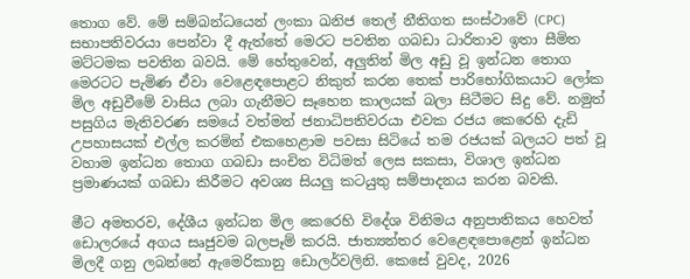තොග වේ. මේ සම්බන්ධයෙන් ලංකා ඛනිජ තෙල් නීතිගත සංස්ථාවේ (CPC) සභාපතිවරයා පෙන්වා දී ඇත්තේ මෙරට පවතින ගබඩා ධාරිතාව ඉතා සීමිත මට්ටමක පවතින බවයි. මේ හේතුවෙන්, අලුතින් මිල අඩු වූ ඉන්ධන තොග මෙරටට පැමිණ ඒවා වෙළෙඳපොළට නිකුත් කරන තෙක් පාරිභෝගිකයාට ලෝක මිල අඩුවීමේ වාසිය ලබා ගැනීමට සෑහෙන කාලයක් බලා සිටීමට සිදු වේ. නමුත් පසුගිය මැතිවරණ සමයේ වත්මන් ජනාධිපතිවරයා එවක රජය කෙරෙහි දැඩි උපහාසයක් එල්ල කරමින් එකහෙළාම පවසා සිටියේ තම රජයක් බලයට පත් වූ වහාම ඉන්ධන තොග ගබඩා සංචිත විධිමත් ලෙස සකසා, විශාල ඉන්ධන ප්‍රමාණයක් ගබඩා කිරීමට අවශ්‍ය සියලු කටයුතු සම්පාදනය කරන බවකි.

මීට අමතරව, දේශීය ඉන්ධන මිල කෙරෙහි විදේශ විනිමය අනුපාතිකය හෙවත් ඩොලරයේ අගය සෘජුවම බලපෑම් කරයි. ජාත්‍යන්තර වෙළෙඳපොළෙන් ඉන්ධන මිලදී ගනු ලබන්නේ ඇමෙරිකානු ඩොලර්වලිනි. කෙසේ වුවද, 2026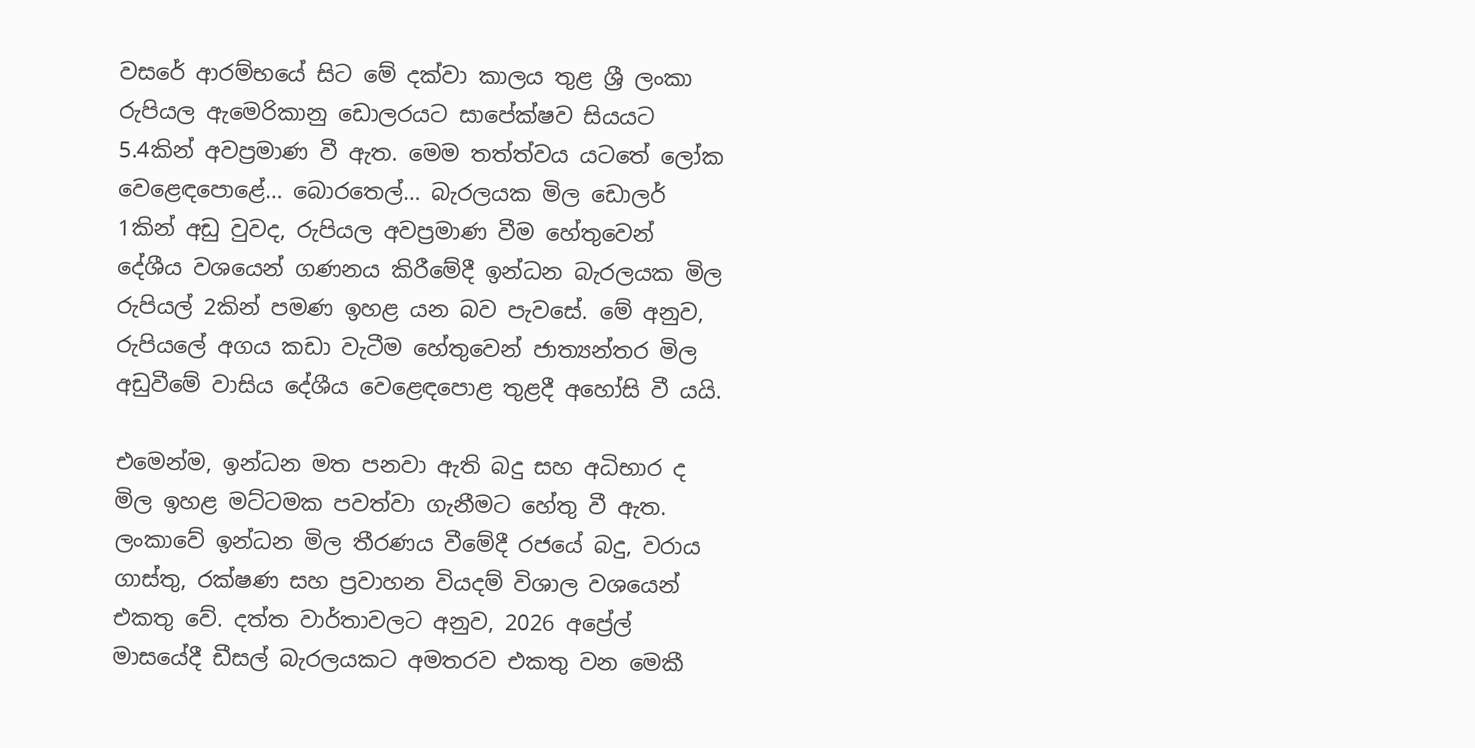වසරේ ආරම්භයේ සිට මේ දක්වා කාලය තුළ ශ්‍රී ලංකා රුපියල ඇමෙරිකානු ඩොලරයට සාපේක්ෂව සියයට 5.4කින් අවප්‍රමාණ වී ඇත. මෙම තත්ත්වය යටතේ ලෝක වෙළෙඳපොළේ… බොරතෙල්… බැරලයක මිල ඩොලර් 1කින් අඩු වුවද, රුපියල අවප්‍රමාණ වීම හේතුවෙන් දේශීය වශයෙන් ගණනය කිරීමේදී ඉන්ධන බැරලයක මිල රුපියල් 2කින් පමණ ඉහළ යන බව පැවසේ. මේ අනුව, රුපියලේ අගය කඩා වැටීම හේතුවෙන් ජාත්‍යන්තර මිල අඩුවීමේ වාසිය දේශීය වෙළෙඳපොළ තුළදී අහෝසි වී යයි.

එමෙන්ම, ඉන්ධන මත පනවා ඇති බදු සහ අධිභාර ද මිල ඉහළ මට්ටමක පවත්වා ගැනීමට හේතු වී ඇත. ලංකාවේ ඉන්ධන මිල තීරණය වීමේදී රජයේ බදු, වරාය ගාස්තු, රක්ෂණ සහ ප්‍රවාහන වියදම් විශාල වශයෙන් එකතු වේ. දත්ත වාර්තාවලට අනුව, 2026 අප්‍රේල් මාසයේදී ඩීසල් බැරලයකට අමතරව එකතු වන මෙකී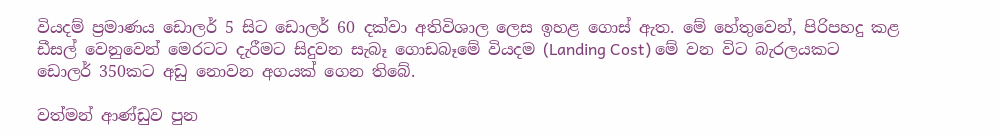වියදම් ප්‍රමාණය ඩොලර් 5 සිට ඩොලර් 60 දක්වා අතිවිශාල ලෙස ඉහළ ගොස් ඇත. මේ හේතුවෙන්, පිරිපහදු කළ ඩීසල් වෙනුවෙන් මෙරටට දැරීමට සිදුවන සැබෑ ගොඩබෑමේ වියදම (Landing Cost) මේ වන විට බැරලයකට ඩොලර් 350කට අඩු නොවන අගයක් ගෙන තිබේ.

වත්මන් ආණ්ඩුව පුන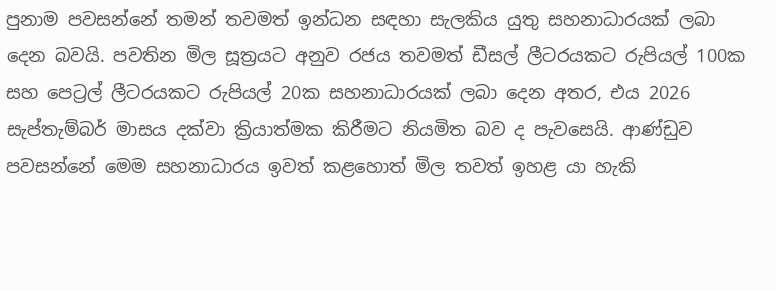පුනාම පවසන්නේ තමන් තවමත් ඉන්ධන සඳහා සැලකිය යුතු සහනාධාරයක් ලබා දෙන බවයි. පවතින මිල සූත්‍රයට අනුව රජය තවමත් ඩීසල් ලීටරයකට රුපියල් 100ක සහ පෙට්‍රල් ලීටරයකට රුපියල් 20ක සහනාධාරයක් ලබා දෙන අතර, එය 2026 සැප්තැම්බර් මාසය දක්වා ක්‍රියාත්මක කිරීමට නියමිත බව ද පැවසෙයි. ආණ්ඩුව පවසන්නේ මෙම සහනාධාරය ඉවත් කළහොත් මිල තවත් ඉහළ යා හැකි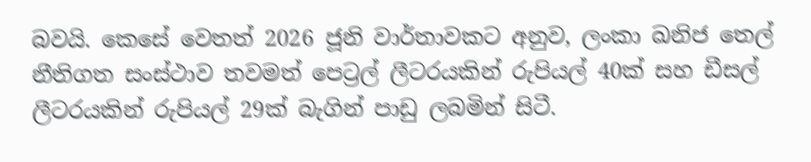බවයි. කෙසේ වෙතත් 2026 ජූනි වාර්තාවකට අනුව, ලංකා ඛනිජ තෙල් නීතිගත සංස්ථාව තවමත් පෙට්‍රල් ලීටරයකින් රුපියල් 40ක් සහ ඩීසල් ලීටරයකින් රුපියල් 29ක් බැගින් පාඩු ලබමින් සිටී.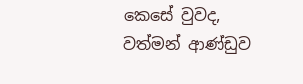කෙසේ වුවද, වත්මන් ආණ්ඩුව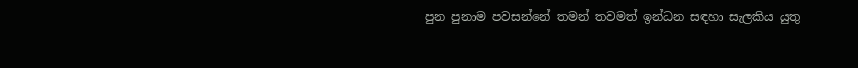පුන පුනාම පවසන්නේ තමන් තවමත් ඉන්ධන සඳහා සැලකිය යුතු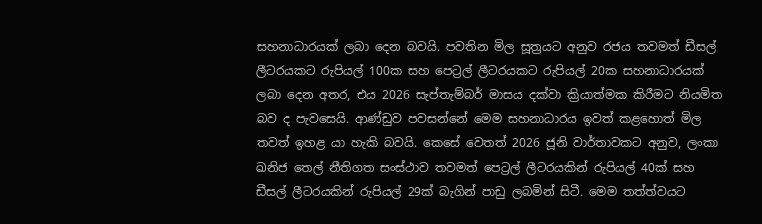සහනාධාරයක් ලබා දෙන බවයි. පවතින මිල සූත්‍රයට අනුව රජය තවමත් ඩීසල් ලීටරයකට රුපියල් 100ක සහ පෙට්‍රල් ලීටරයකට රුපියල් 20ක සහනාධාරයක් ලබා දෙන අතර, එය 2026 සැප්තැම්බර් මාසය දක්වා ක්‍රියාත්මක කිරීමට නියමිත බව ද පැවසෙයි. ආණ්ඩුව පවසන්නේ මෙම සහනාධාරය ඉවත් කළහොත් මිල තවත් ඉහළ යා හැකි බවයි. කෙසේ වෙතත් 2026 ජූනි වාර්තාවකට අනුව, ලංකා ඛනිජ තෙල් නීතිගත සංස්ථාව තවමත් පෙට්‍රල් ලීටරයකින් රුපියල් 40ක් සහ ඩීසල් ලීටරයකින් රුපියල් 29ක් බැගින් පාඩු ලබමින් සිටී. මෙම තත්ත්වයට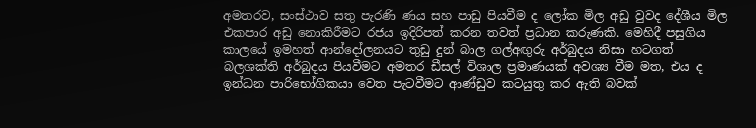අමතරව, සංස්ථාව සතු පැරණි ණය සහ පාඩු පියවීම ද ලෝක මිල අඩු වුවද දේශීය මිල එකපාර අඩු නොකිරීමට රජය ඉදිරිපත් කරන තවත් ප්‍රධාන කරුණකි. මෙහිදී පසුගිය කාලයේ ඉමහත් ආන්දෝලනයට තුඩු දුන් බාල ගල්අඟුරු අර්බුදය නිසා හටගත් බලශක්ති අර්බුදය පියවීමට අමතර ඩීසල් විශාල ප්‍රමාණයක් අවශ්‍ය වීම මත, එය ද ඉන්ධන පාරිභෝගිකයා වෙත පැටවීමට ආණ්ඩුව කටයුතු කර ඇති බවක්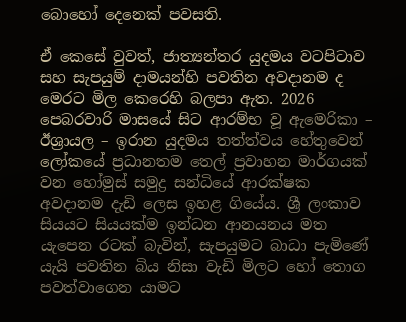බොහෝ දෙනෙක් පවසති.

ඒ කෙසේ වුවත්, ජාත්‍යන්තර යුදමය වටපිටාව සහ සැපයුම් දාමයන්හි පවතින අවදානම ද මෙරට මිල කෙරෙහි බලපා ඇත. 2026 පෙබරවාරි මාසයේ සිට ආරම්භ වූ ඇමෙරිකා – ඊශ්‍රායල – ඉරාන යුදමය තත්ත්වය හේතුවෙන් ලෝකයේ ප්‍රධානතම තෙල් ප්‍රවාහන මාර්ගයක් වන හෝමුස් සමුද්‍ර සන්ධියේ ආරක්ෂක අවදානම දැඩි ලෙස ඉහළ ගියේය. ශ්‍රී ලංකාව සියයට සියයක්ම ඉන්ධන ආනයනය මත යැපෙන රටක් බැවින්, සැපයුමට බාධා පැමිණේ යැයි පවතින බිය නිසා වැඩි මිලට හෝ තොග පවත්වාගෙන යාමට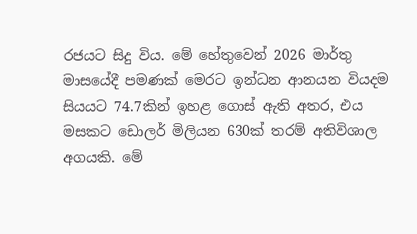රජයට සිදු විය. මේ හේතුවෙන් 2026 මාර්තු මාසයේදී පමණක් මෙරට ඉන්ධන ආනයන වියදම සියයට 74.7කින් ඉහළ ගොස් ඇති අතර, එය මසකට ඩොලර් මිලියන 630ක් තරම් අතිවිශාල අගයකි. මේ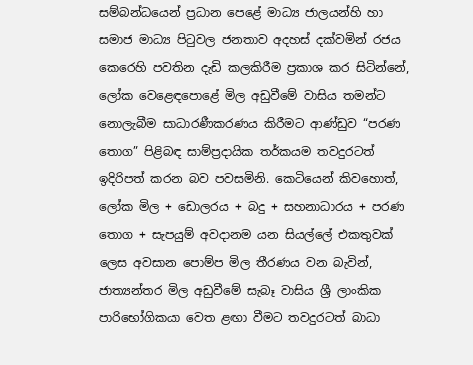සම්බන්ධයෙන් ප්‍රධාන පෙළේ මාධ්‍ය ජාලයන්හි හා සමාජ මාධ්‍ය පිටුවල ජනතාව අදහස් දක්වමින් රජය කෙරෙහි පවතින දැඩි කලකිරීම ප්‍රකාශ කර සිටින්නේ, ලෝක වෙළෙඳපොළේ මිල අඩුවීමේ වාසිය තමන්ට නොලැබීම සාධාරණීකරණය කිරීමට ආණ්ඩුව “පරණ තොග” පිළිබඳ සාම්ප්‍රදායික තර්කයම තවදුරටත් ඉදිරිපත් කරන බව පවසමිනි. කෙටියෙන් කිවහොත්, ලෝක මිල + ඩොලරය + බදු + සහනාධාරය + පරණ තොග + සැපයුම් අවදානම යන සියල්ලේ එකතුවක් ලෙස අවසාන පොම්ප මිල තීරණය වන බැවින්, ජාත්‍යන්තර මිල අඩුවීමේ සැබෑ වාසිය ශ්‍රී ලාංකික පාරිභෝගිකයා වෙත ළඟා වීමට තවදුරටත් බාධා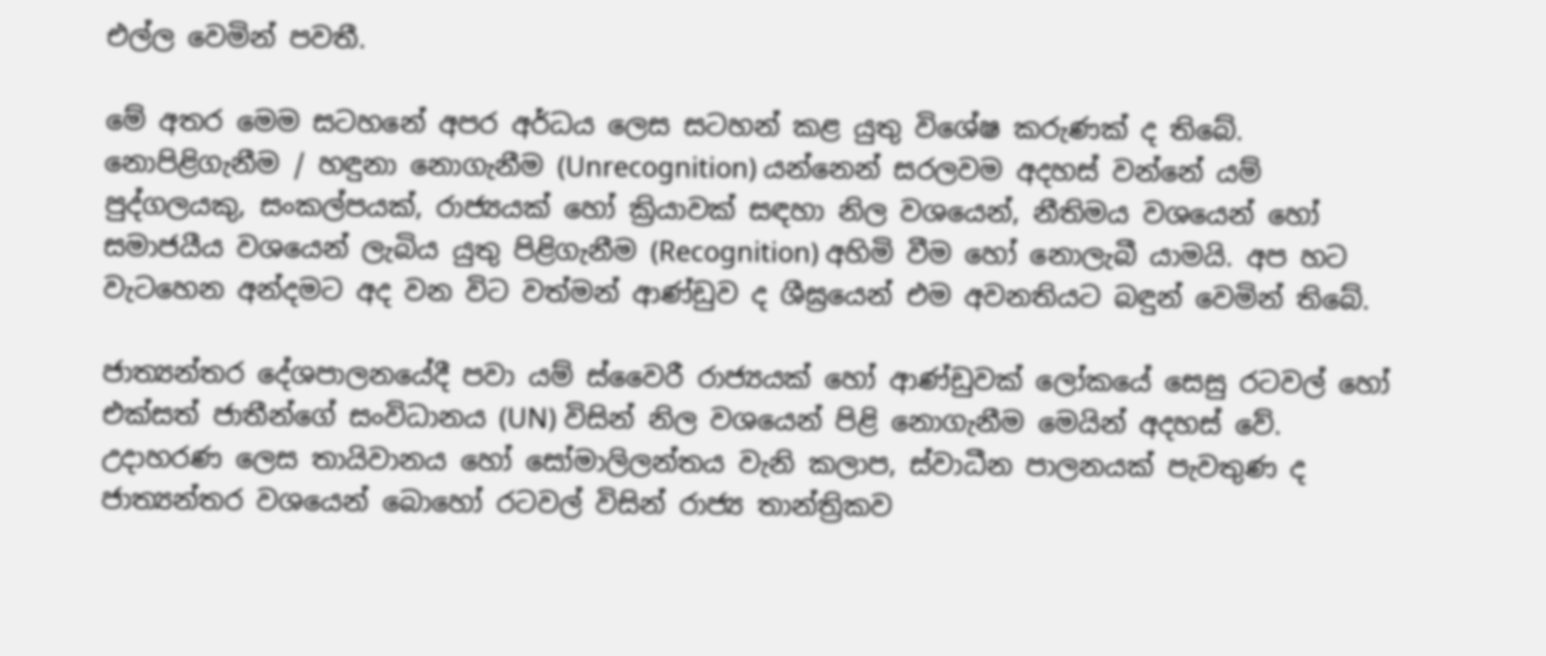එල්ල වෙමින් පවතී.

මේ අතර මෙම සටහනේ අපර අර්ධය ලෙස සටහන් කළ යුතු විශේෂ කරුණක් ද තිබේ. නොපිළිගැනීම / හඳුනා නොගැනීම (Unrecognition) යන්නෙන් සරලවම අදහස් වන්නේ යම් පුද්ගලයකු, සංකල්පයක්, රාජ්‍යයක් හෝ ක්‍රියාවක් සඳහා නිල වශයෙන්, නීතිමය වශයෙන් හෝ සමාජයීය වශයෙන් ලැබිය යුතු පිළිගැනීම (Recognition) අහිමි වීම හෝ නොලැබී යාමයි. අප හට වැටහෙන අන්දමට අද වන විට වත්මන් ආණ්ඩුව ද ශීඝ්‍රයෙන් එම අවනතියට බඳුන් වෙමින් තිබේ.

ජාත්‍යන්තර දේශපාලනයේදී පවා යම් ස්වෛරී රාජ්‍යයක් හෝ ආණ්ඩුවක් ලෝකයේ සෙසු රටවල් හෝ එක්සත් ජාතීන්ගේ සංවිධානය (UN) විසින් නිල වශයෙන් පිළි නොගැනීම මෙයින් අදහස් වේ. උදාහරණ ලෙස තායිවානය හෝ සෝමාලිලන්තය වැනි කලාප, ස්වාධීන පාලනයක් පැවතුණ ද ජාත්‍යන්තර වශයෙන් බොහෝ රටවල් විසින් රාජ්‍ය තාන්ත්‍රිකව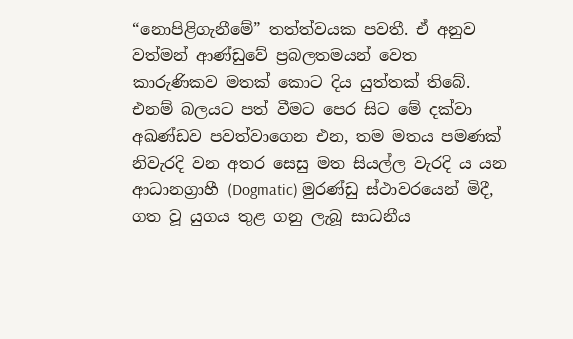“නොපිළිගැනීමේ” තත්ත්වයක පවතී. ඒ අනුව වත්මන් ආණ්ඩුවේ ප්‍රබලතමයන් වෙත කාරුණිකව මතක් කොට දිය යුත්තක් තිබේ. එනම් බලයට පත් වීමට පෙර සිට මේ දක්වා අඛණ්ඩව පවත්වාගෙන එන, තම මතය පමණක් නිවැරදි වන අතර සෙසු මත සියල්ල වැරදි ය යන ආධානග්‍රාහී (Dogmatic) මුරණ්ඩු ස්ථාවරයෙන් මිදී, ගත වූ යුගය තුළ ගනු ලැබූ සාධනීය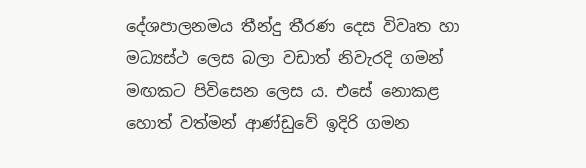දේශපාලනමය තීන්දු තීරණ දෙස විවෘත හා මධ්‍යස්ථ ලෙස බලා වඩාත් නිවැරදි ගමන් මඟකට පිවිසෙන ලෙස ය. එසේ නොකළ හොත් වත්මන් ආණ්ඩුවේ ඉදිරි ගමන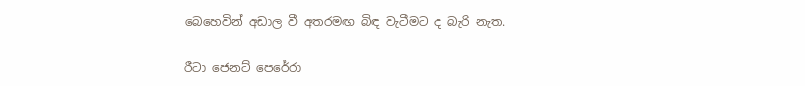බෙහෙවින් අඩාල වී අතරමඟ බිඳ වැටීමට ද බැරි නැත.

රීටා ජෙනට් පෙරේරා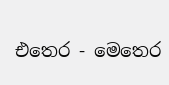එතෙර - මෙතෙර